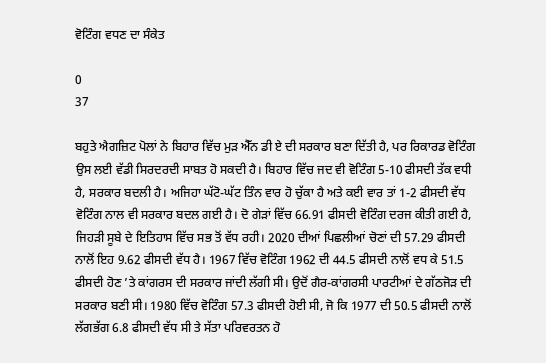ਵੋਟਿੰਗ ਵਧਣ ਦਾ ਸੰਕੇਤ

0
37

ਬਹੁਤੇ ਐਗਜ਼ਿਟ ਪੋਲਾਂ ਨੇ ਬਿਹਾਰ ਵਿੱਚ ਮੁੜ ਐੱਨ ਡੀ ਏ ਦੀ ਸਰਕਾਰ ਬਣਾ ਦਿੱਤੀ ਹੈ, ਪਰ ਰਿਕਾਰਡ ਵੋਟਿੰਗ ਉਸ ਲਈ ਵੱਡੀ ਸਿਰਦਰਦੀ ਸਾਬਤ ਹੋ ਸਕਦੀ ਹੈ। ਬਿਹਾਰ ਵਿੱਚ ਜਦ ਵੀ ਵੋਟਿੰਗ 5-10 ਫੀਸਦੀ ਤੱਕ ਵਧੀ ਹੈ, ਸਰਕਾਰ ਬਦਲੀ ਹੈ। ਅਜਿਹਾ ਘੱਟੋ-ਘੱਟ ਤਿੰਨ ਵਾਰ ਹੋ ਚੁੱਕਾ ਹੈ ਅਤੇ ਕਈ ਵਾਰ ਤਾਂ 1-2 ਫੀਸਦੀ ਵੱਧ ਵੋਟਿੰਗ ਨਾਲ ਵੀ ਸਰਕਾਰ ਬਦਲ ਗਈ ਹੈ। ਦੋ ਗੇੜਾਂ ਵਿੱਚ 66.91 ਫੀਸਦੀ ਵੋਟਿੰਗ ਦਰਜ ਕੀਤੀ ਗਈ ਹੈ, ਜਿਹੜੀ ਸੂਬੇ ਦੇ ਇਤਿਹਾਸ ਵਿੱਚ ਸਭ ਤੋਂ ਵੱਧ ਰਹੀ। 2020 ਦੀਆਂ ਪਿਛਲੀਆਂ ਚੋਣਾਂ ਦੀ 57.29 ਫੀਸਦੀ ਨਾਲੋਂ ਇਹ 9.62 ਫੀਸਦੀ ਵੱਧ ਹੈ। 1967 ਵਿੱਚ ਵੋਟਿੰਗ 1962 ਦੀ 44.5 ਫੀਸਦੀ ਨਾਲੋਂ ਵਧ ਕੇ 51.5 ਫੀਸਦੀ ਹੋਣ ’ਤੇ ਕਾਂਗਰਸ ਦੀ ਸਰਕਾਰ ਜਾਂਦੀ ਲੱਗੀ ਸੀ। ਉਦੋਂ ਗੈਰ-ਕਾਂਗਰਸੀ ਪਾਰਟੀਆਂ ਦੇ ਗੱਠਜੋੜ ਦੀ ਸਰਕਾਰ ਬਣੀ ਸੀ। 1980 ਵਿੱਚ ਵੋਟਿੰਗ 57.3 ਫੀਸਦੀ ਹੋਈ ਸੀ, ਜੋ ਕਿ 1977 ਦੀ 50.5 ਫੀਸਦੀ ਨਾਲੋਂ ਲੱਗਭੱਗ 6.8 ਫੀਸਦੀ ਵੱਧ ਸੀ ਤੇ ਸੱਤਾ ਪਰਿਵਰਤਨ ਹੋ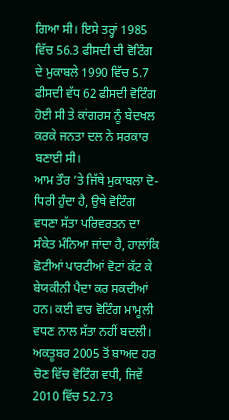ਗਿਆ ਸੀ। ਇਸੇ ਤਰ੍ਹਾਂ 1985 ਵਿੱਚ 56.3 ਫੀਸਦੀ ਦੀ ਵੋਟਿੰਗ ਦੇ ਮੁਕਾਬਲੇ 1990 ਵਿੱਚ 5.7 ਫੀਸਦੀ ਵੱਧ 62 ਫੀਸਦੀ ਵੋਟਿੰਗ ਹੋਈ ਸੀ ਤੇ ਕਾਂਗਰਸ ਨੂੰ ਬੇਦਖਲ ਕਰਕੇ ਜਨਤਾ ਦਲ ਨੇ ਸਰਕਾਰ ਬਣਾਈ ਸੀ।
ਆਮ ਤੌਰ ’ਤੇ ਜਿੱਥੇ ਮੁਕਾਬਲਾ ਦੋ-ਧਿਰੀ ਹੁੰਦਾ ਹੈ, ਉਥੇ ਵੋਟਿੰਗ ਵਧਣਾ ਸੱਤਾ ਪਰਿਵਰਤਨ ਦਾ ਸੰਕੇਤ ਮੰਨਿਆ ਜਾਂਦਾ ਹੈ, ਹਾਲਾਂਕਿ ਛੋਟੀਆਂ ਪਾਰਟੀਆਂ ਵੋਟਾਂ ਕੱਟ ਕੇ ਬੇਯਕੀਨੀ ਪੈਦਾ ਕਰ ਸਕਦੀਆਂ ਹਨ। ਕਈ ਵਾਰ ਵੋਟਿੰਗ ਮਾਮੂਲੀ ਵਧਣ ਨਾਲ ਸੱਤਾ ਨਹੀਂ ਬਦਲੀ। ਅਕਤੂਬਰ 2005 ਤੋਂ ਬਾਅਦ ਹਰ ਚੋਣ ਵਿੱਚ ਵੋਟਿੰਗ ਵਧੀ, ਜਿਵੇਂ 2010 ਵਿੱਚ 52.73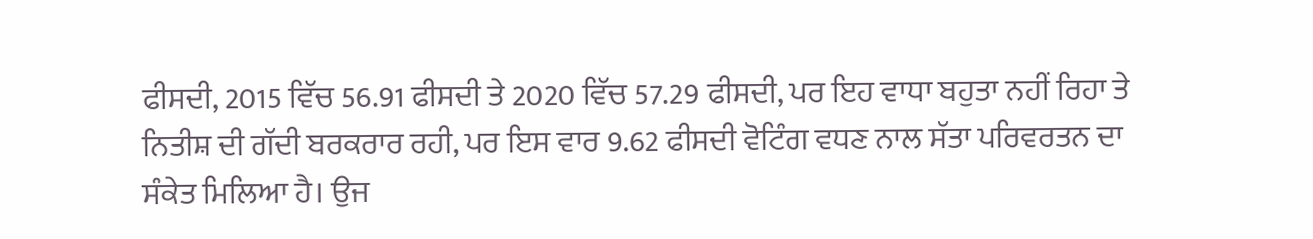ਫੀਸਦੀ, 2015 ਵਿੱਚ 56.91 ਫੀਸਦੀ ਤੇ 2020 ਵਿੱਚ 57.29 ਫੀਸਦੀ, ਪਰ ਇਹ ਵਾਧਾ ਬਹੁਤਾ ਨਹੀਂ ਰਿਹਾ ਤੇ ਨਿਤੀਸ਼ ਦੀ ਗੱਦੀ ਬਰਕਰਾਰ ਰਹੀ, ਪਰ ਇਸ ਵਾਰ 9.62 ਫੀਸਦੀ ਵੋਟਿੰਗ ਵਧਣ ਨਾਲ ਸੱਤਾ ਪਰਿਵਰਤਨ ਦਾ ਸੰਕੇਤ ਮਿਲਿਆ ਹੈ। ਉਜ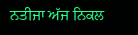ਨਤੀਜਾ ਅੱਜ ਨਿਕਲ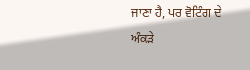ਜਾਣਾ ਹੈ, ਪਰ ਵੋਟਿੰਗ ਦੇ ਅੰਕੜੇ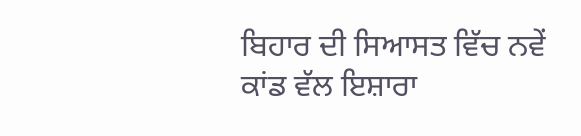ਬਿਹਾਰ ਦੀ ਸਿਆਸਤ ਵਿੱਚ ਨਵੇਂ ਕਾਂਡ ਵੱਲ ਇਸ਼ਾਰਾ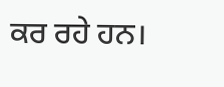ਕਰ ਰਹੇ ਹਨ।